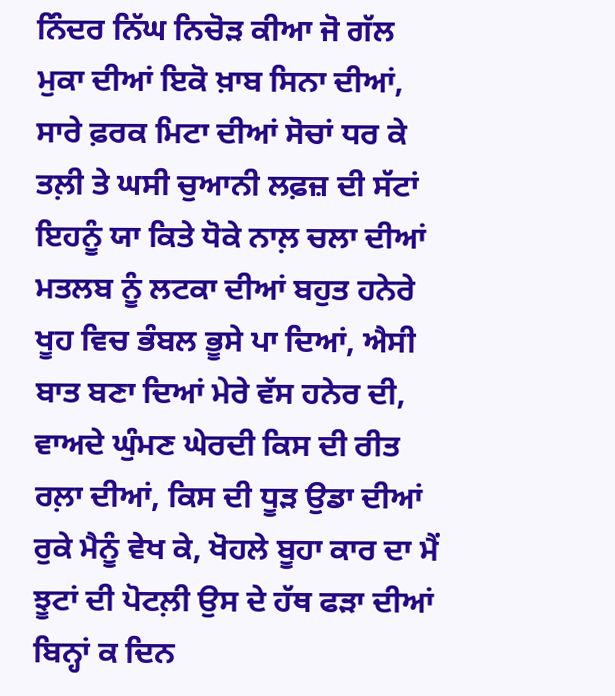ਨਿੰਦਰ ਨਿੱਘ ਨਿਚੋੜ ਕੀਆ ਜੋ ਗੱਲ ਮੁਕਾ ਦੀਆਂ ਇਕੋ ਖ਼ਾਬ ਸਿਨਾ ਦੀਆਂ, ਸਾਰੇ ਫ਼ਰਕ ਮਿਟਾ ਦੀਆਂ ਸੋਚਾਂ ਧਰ ਕੇ ਤਲ਼ੀ ਤੇ ਘਸੀ ਚੁਆਨੀ ਲਫ਼ਜ਼ ਦੀ ਸੱਟਾਂ ਇਹਨੂੰ ਯਾ ਕਿਤੇ ਧੋਕੇ ਨਾਲ਼ ਚਲਾ ਦੀਆਂ ਮਤਲਬ ਨੂੰ ਲਟਕਾ ਦੀਆਂ ਬਹੁਤ ਹਨੇਰੇ ਖੂਹ ਵਿਚ ਭੰਬਲ ਭੂਸੇ ਪਾ ਦਿਆਂ, ਐਸੀ ਬਾਤ ਬਣਾ ਦਿਆਂ ਮੇਰੇ ਵੱਸ ਹਨੇਰ ਦੀ, ਵਾਅਦੇ ਘੁੰਮਣ ਘੇਰਦੀ ਕਿਸ ਦੀ ਰੀਤ ਰਲ਼ਾ ਦੀਆਂ, ਕਿਸ ਦੀ ਧੂੜ ਉਡਾ ਦੀਆਂ ਰੁਕੇ ਮੈਨੂੰ ਵੇਖ ਕੇ, ਖੋਹਲੇ ਬੂਹਾ ਕਾਰ ਦਾ ਮੈਂ ਝੂਟਾਂ ਦੀ ਪੋਟਲ਼ੀ ਉਸ ਦੇ ਹੱਥ ਫੜਾ ਦੀਆਂ ਬਿਨ੍ਹਾਂ ਕ ਦਿਨ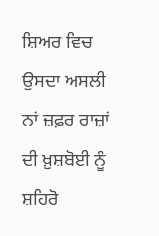ਸ਼ਿਅਰ ਵਿਚ ਉਸਦਾ ਅਸਲੀ ਨਾਂ ਜ਼ਫ਼ਰ ਰਾਜ਼ਾਂ ਦੀ ਖ਼ੁਸ਼ਬੋਈ ਨੂੰ ਸ਼ਹਿਰੋ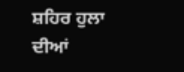ਸ਼ਹਿਰ ਹੁਲਾ ਦੀਆਂ